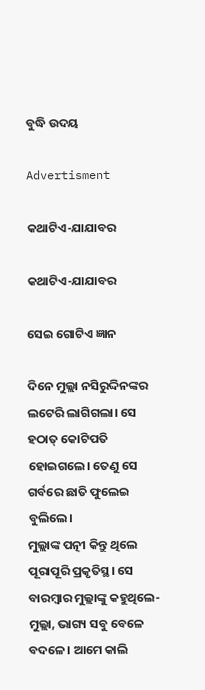ବୁଦ୍ଧି ଉଦୟ

Advertisment

କଥାଟିଏ-ଯାଯାବର

କଥାଟିଏ-ଯାଯାବର

ସେଇ ଗୋଟିଏ ଜ୍ଞାନ

ଦିନେ ମୁଲ୍ଲା ନସିରୁଦ୍ଦିନଙ୍କର ଲଟେରି ଲାଗିଗଲା। ସେ ହଠାତ୍‌ କୋଟିପତି ହୋଇଗଲେ। ତେଣୁ ସେ ଗର୍ବରେ ଛାତି ଫୁଲେଇ ବୁଲିଲେ।
ମୁଲ୍ଲାଙ୍କ ପତ୍ନୀ କିନ୍ତୁ ଥିଲେ ପୂରାପୂରି ପ୍ରକୃତିସ୍ଥ। ସେ ବାରମ୍ବାର ମୁଲ୍ଲାଙ୍କୁ କହୁଥିଲେ- ମୁଲ୍ଲା, ଭାଗ୍ୟ ସବୁ ବେଳେ ବଦଳେ। ଆମେ କାଲି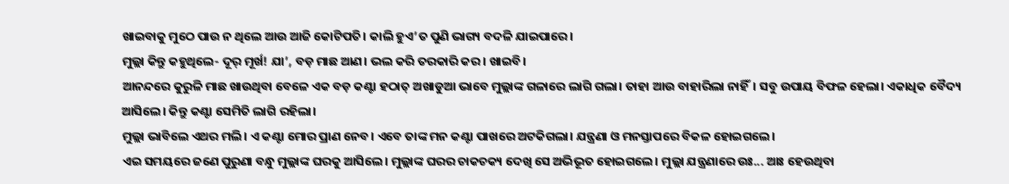ଖାଇବାକୁ ମୁଠେ ପାଉ ନ ଥିଲେ ଆଉ ଆଜି କୋଟିପତି। କାଲି ହୁଏ’ତ ପୁଣି ଭାଗ୍ୟ ବଦଳି ଯାଇପାରେ।
ମୁଲ୍ଲା କିନ୍ତୁ କହୁଥିଲେ- ଦୂର‌୍‌ ମୂର୍ଖ! ଯା’, ବଡ଼ ମାଛ ଆଣ। ଭଲ କରି ତରକାରି କର। ଖାଇବି।
ଆନନ୍ଦରେ କୁରୁଳି ମାଛ ଖାଉଥିବା ବେଳେ ଏକ ବଡ଼ କଣ୍ଟା ହଠାତ୍‌ ଅଖାଡୁଆ ଭାବେ ମୁଲ୍ଲାଙ୍କ ଗଳାରେ ଲାଗି ଗଲା। ତାହା ଆଉ ବାହାରିଲା ନାହିଁ। ସବୁ ଉପାୟ ବିଫଳ ହେଲା। ଏକାଧିକ ବୈଦ୍ୟ ଆସିଲେ। କିନ୍ତୁ କଣ୍ଟା ସେମିତି ଲାଗି ରହିଲା।
ମୁଲ୍ଲା ଭାବିଲେ ଏଥର ମଲି। ଏ କଣ୍ଟା ମୋର ପ୍ରାଣ ନେବ। ଏବେ ତାଙ୍କ ମନ କଣ୍ଟା ପାଖରେ ଅଟକିଗଲା। ଯନ୍ତ୍ରଣା ଓ ମନସ୍ତାପରେ ବିକଳ ହୋଇଗଲେ।
ଏଇ ସମୟରେ ଜଣେ ପୁରୁଣା ବନ୍ଧୁ ମୁଲ୍ଲାଙ୍କ ଘରକୁ ଆସିଲେ। ମୁଲ୍ଲାଙ୍କ ଘରର ଚାକଚକ୍ୟ ଦେଖି ସେ ଅଭିଭୂତ ହୋଇଗଲେ। ମୁଲ୍ଲା ଯନ୍ତ୍ରଣାରେ ଉଃ... ଆଃ ହେଉଥିବା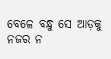ବେଳେ ବନ୍ଧୁ ସେ ଆଡ଼କୁ ନଜର ନ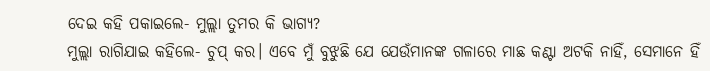ଦେଇ କହି ପକାଇଲେ- ମୁଲ୍ଲା ତୁମର କି ଭାଗ୍ୟ?
ମୁଲ୍ଲା ରାଗିଯାଇ କହିଲେ- ଚୁପ୍‌ କର। ଏବେ ମୁଁ ବୁଝୁଛି ଯେ ଯେଉଁମାନଙ୍କ ଗଳାରେ ମାଛ କଣ୍ଟା ଅଟକି ନାହିଁ, ସେମାନେ ହିଁ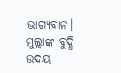ଭାଗ୍ୟବାନ।
ମୁଲ୍ଲାଙ୍କ ବୁଦ୍ଧି ଉଦୟ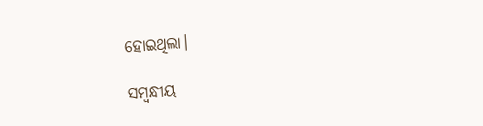ହୋଇଥିଲା।

ସମ୍ବନ୍ଧୀୟ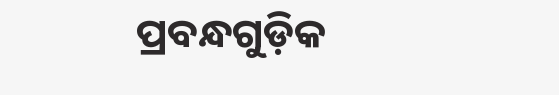ପ୍ରବନ୍ଧଗୁଡ଼ିକ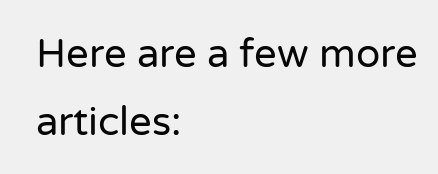Here are a few more articles: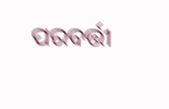ପରବର୍ତ୍ତୀ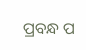ପ୍ରବନ୍ଧ ପ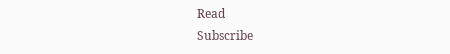Read
Subscribe